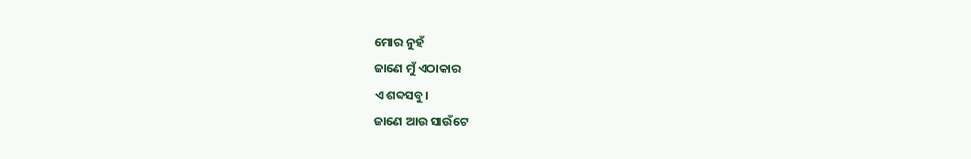ମୋର ନୁହଁ
ଜାଣେ ମୁଁ ଏଠାକାର
ଏ ଶବ୍ଦସବୁ।
ଜାଣେ ଆଉ ସାଉଁଟେ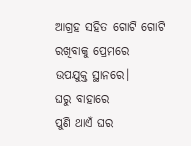ଆଗ୍ରହ ସହିତ ଗୋଟି ଗୋଟି
ରଖିବାକୁ ପ୍ରେମରେ
ଉପଯୁକ୍ତ ସ୍ଥାନରେ।
ଘରୁ ବାହାରେ
ପୁଣି ଥାଏଁ ଘର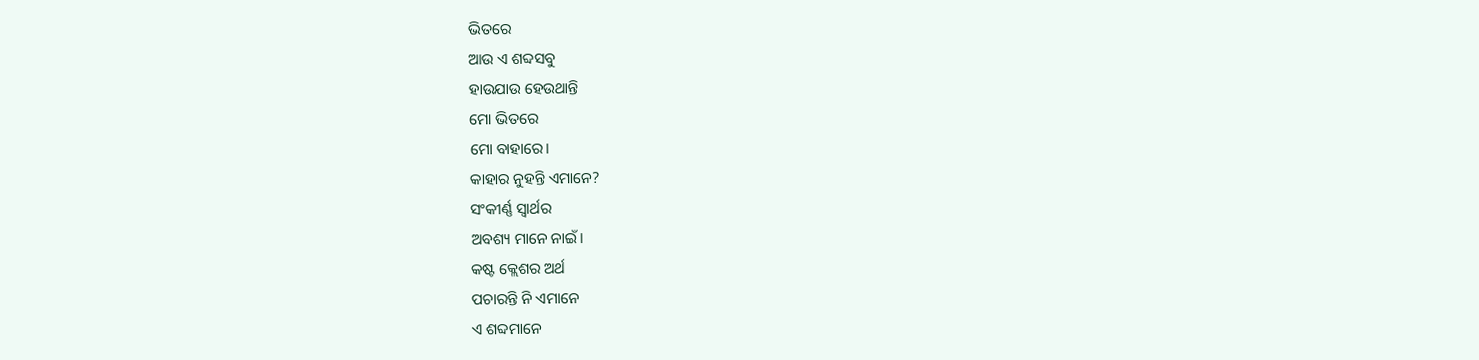ଭିତରେ
ଆଉ ଏ ଶବ୍ଦସବୁ
ହାଉଯାଉ ହେଉଥାନ୍ତି
ମୋ ଭିତରେ
ମୋ ବାହାରେ।
କାହାର ନୁହନ୍ତି ଏମାନେ?
ସଂକୀର୍ଣ୍ଣ ସ୍ୱାର୍ଥର
ଅବଶ୍ୟ ମାନେ ନାଇଁ।
କଷ୍ଟ କ୍ଲେଶର ଅର୍ଥ
ପଚାରନ୍ତି ନି ଏମାନେ
ଏ ଶବ୍ଦମାନେ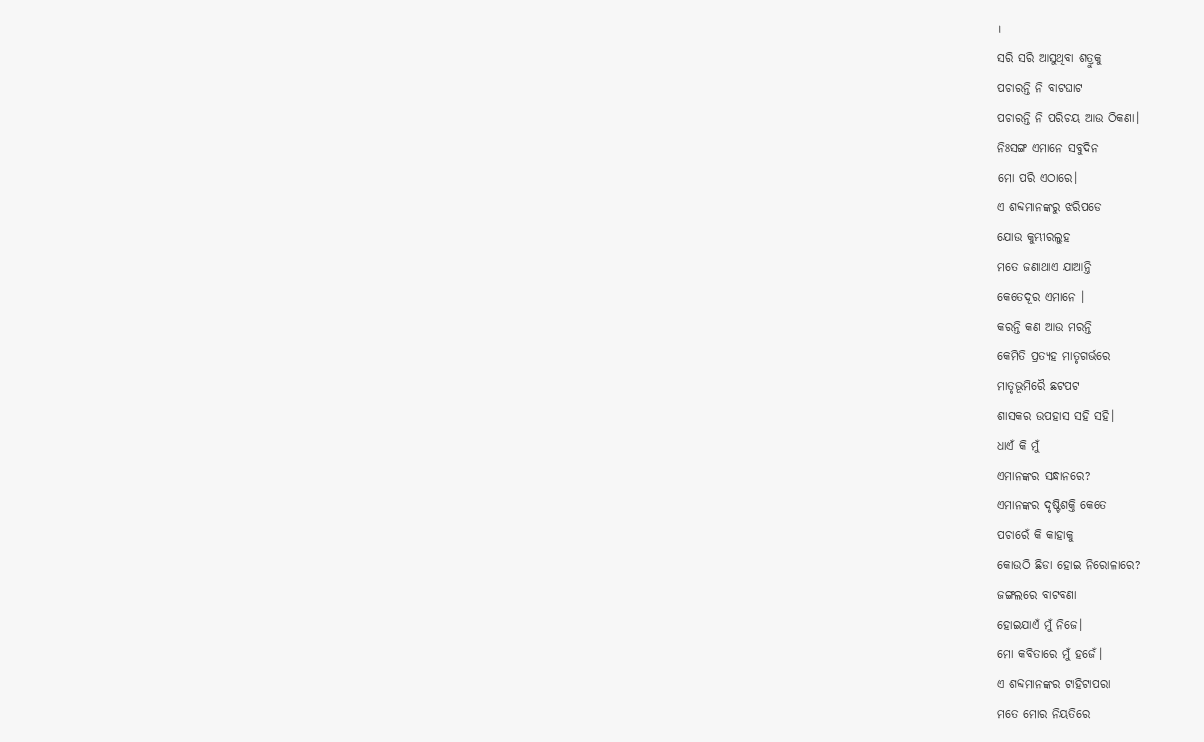।
ସରି ସରି ଆସୁଥିବା ଶତ୍ରୁକୁ
ପଚାରନ୍ତି ନି ବାଟଘାଟ
ପଚାରନ୍ତି ନି ପରିଚୟ ଆଉ ଠିକଣା।
ନିଃସଙ୍ଗ ଏମାନେ ସବୁଦିନ
ମୋ ପରି ଏଠାରେ।
ଏ ଶବ୍ଦମାନଙ୍କରୁ ଝରିପଡେ
ଯୋଉ କୁମ୍ଭୀରଲୁହ
ମତେ ଜଣାଥାଏ ଯାଆନ୍ତି
କେତେଦୂର ଏମାନେ ।
କରନ୍ତି କଣ ଆଉ ମରନ୍ତି
କେମିତି ପ୍ରତ୍ୟହ ମାତୃଗର୍ଭରେ
ମାତୃଭୂମିରୈ ଛଟପଟ
ଶାସକର ଉପହାସ ସହି ସହି।
ଧାଏଁ କି ମୁଁ
ଏମାନଙ୍କର ସନ୍ଧାନରେ?
ଏମାନଙ୍କର ଦୃଷ୍ଟିଶକ୍ତି କେତେ
ପଚାରେଁ କି କାହାକୁ
କୋଉଠି ଛିଡା ହୋଇ ନିରୋଳାରେ?
ଜଙ୍ଗଲରେ ବାଟବଣା
ହୋଇଯାଏଁ ମୁଁ ନିଜେ।
ମୋ କବିତାରେ ମୁଁ ହଜେଁ।
ଏ ଶବ୍ଦମାନଙ୍କର ଟାହିଟାପରା
ମତେ ମୋର ନିୟତିରେ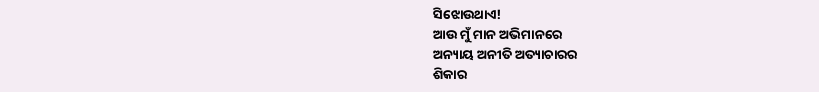ସିଝୋଉଥାଏ!
ଆଉ ମୁଁ ମାନ ଅଭିମାନରେ
ଅନ୍ୟାୟ ଅନୀତି ଅତ୍ୟାଚାରର
ଶିକାର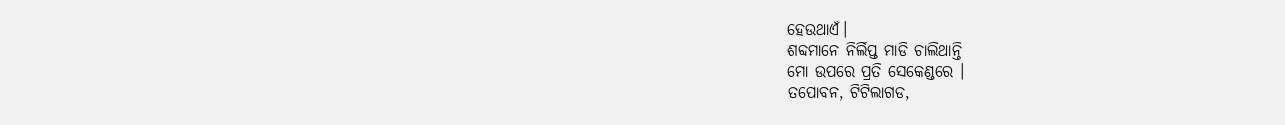ହେଉଥାଏଁ।
ଶବ୍ଦମାନେ ନିର୍ଲିପ୍ତ ମାଡି ଚାଲିଥାନ୍ତି
ମୋ ଉପରେ ପ୍ରତି ସେକେଣ୍ଡରେ ।
ତପୋବନ, ଟିଟିଲାଗଡ,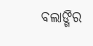ବଲାଙ୍ଗିର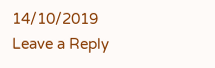14/10/2019
Leave a Reply